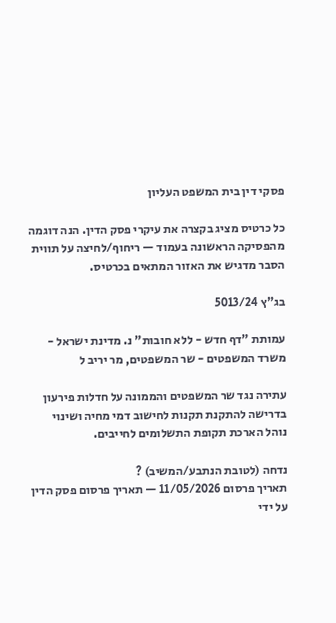פסקי דין בית המשפט העליון

כל כרטיס מציג בקצרה את עיקרי פסק הדין. הנה דוגמה מהפסיקה הראשונה בעמוד — ריחוף/לחיצה על תווית הסבר מדגיש את האזור המתאים בכרטיס.

בג"ץ 5013/24

עמותת "דף חדש - ללא חובות" נ. מדינת ישראל - משרד המשפטים - שר המשפטים, מר יריב ל

עתירה נגד שר המשפטים והממונה על חדלות פירעון בדרישה להתקנת תקנות לחישוב דמי מחיה ושינוי נוהל הארכת תקופת התשלומים לחייבים.

נדחה (לטובת הנתבע/המשיב) ?
תאריך פרסום 11/05/2026 — תאריך פרסום פסק הדין על ידי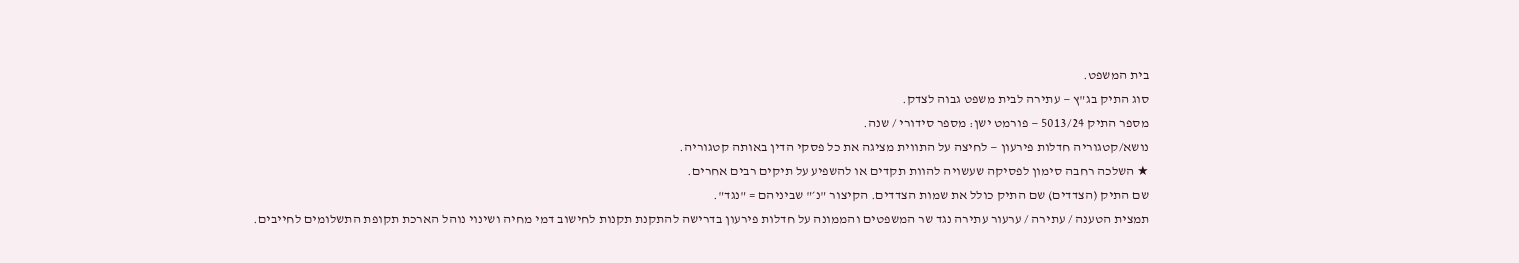בית המשפט.
סוג התיק בג"ץ — עתירה לבית משפט גבוה לצדק.
מספר התיק 5013/24 — פורמט ישן: מספר סידורי / שנה.
נושא/קטגוריה חדלות פירעון — לחיצה על התווית מציגה את כל פסקי הדין באותה קטגוריה.
★ השלכה רחבה סימון לפסיקה שעשויה להוות תקדים או להשפיע על תיקים רבים אחרים.
שם התיק (הצדדים) שם התיק כולל את שמות הצדדים. הקיצור "נ׳" שביניהם = "נגד".
תמצית הטענה / עתירה / ערעור עתירה נגד שר המשפטים והממונה על חדלות פירעון בדרישה להתקנת תקנות לחישוב דמי מחיה ושינוי נוהל הארכת תקופת התשלומים לחייבים.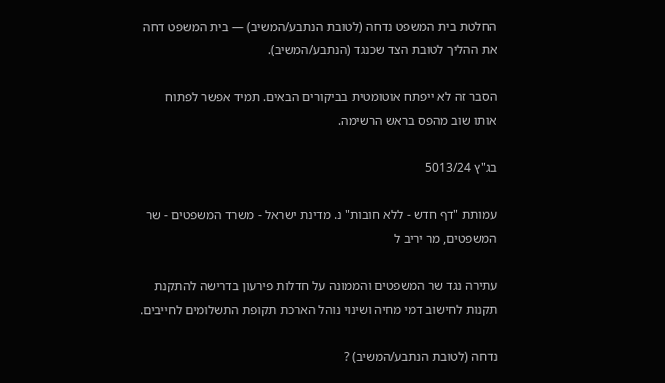החלטת בית המשפט נדחה (לטובת הנתבע/המשיב) — בית המשפט דחה את ההליך לטובת הצד שכנגד (הנתבע/המשיב).

הסבר זה לא ייפתח אוטומטית בביקורים הבאים. תמיד אפשר לפתוח אותו שוב מהפס בראש הרשימה.

בג"ץ 5013/24

עמותת "דף חדש - ללא חובות" נ. מדינת ישראל - משרד המשפטים - שר המשפטים, מר יריב ל

עתירה נגד שר המשפטים והממונה על חדלות פירעון בדרישה להתקנת תקנות לחישוב דמי מחיה ושינוי נוהל הארכת תקופת התשלומים לחייבים.

נדחה (לטובת הנתבע/המשיב) ?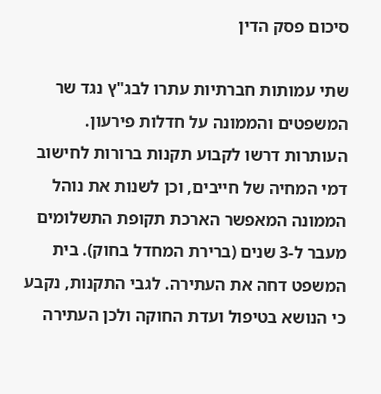סיכום פסק הדין

שתי עמותות חברתיות עתרו לבג"ץ נגד שר המשפטים והממונה על חדלות פירעון. העותרות דרשו לקבוע תקנות ברורות לחישוב דמי המחיה של חייבים, וכן לשנות את נוהל הממונה המאפשר הארכת תקופת התשלומים מעבר ל-3 שנים (ברירת המחדל בחוק). בית המשפט דחה את העתירה. לגבי התקנות, נקבע כי הנושא בטיפול ועדת החוקה ולכן העתירה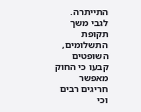התייתרה. לגבי משך תקופת התשלומים, השופטים קבעו כי החוק מאפשר חריגים רבים וכי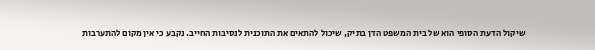שיקול הדעת הסופי הוא של בית המשפט הדן בתיק, שיכול להתאים את התוכנית לנסיבות החייב. נקבע כי אין מקום להתערבות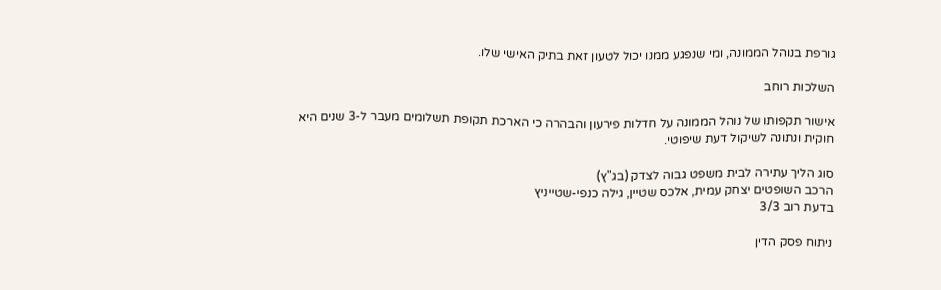גורפת בנוהל הממונה, ומי שנפגע ממנו יכול לטעון זאת בתיק האישי שלו.

השלכות רוחב

אישור תקפותו של נוהל הממונה על חדלות פירעון והבהרה כי הארכת תקופת תשלומים מעבר ל-3 שנים היא חוקית ונתונה לשיקול דעת שיפוטי.

סוג הליך עתירה לבית משפט גבוה לצדק (בג"ץ)
הרכב השופטים יצחק עמית, אלכס שטיין, גילה כנפי-שטייניץ
בדעת רוב 3/3

ניתוח פסק הדין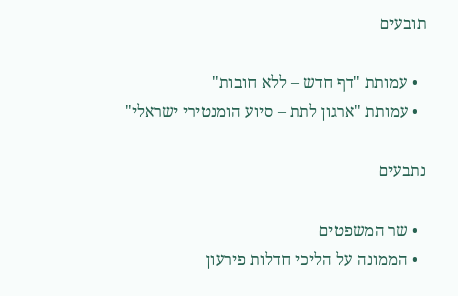תובעים

  • עמותת "דף חדש – ללא חובות"
  • עמותת "ארגון לתת – סיוע הומנטירי ישראלי"

נתבעים

  • שר המשפטים
  • הממונה על הליכי חדלות פירעון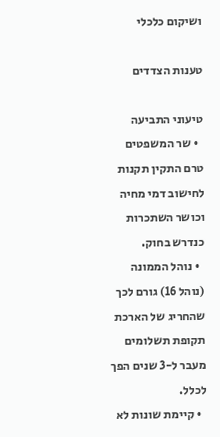ושיקום כלכלי

טענות הצדדים

טיעוני התביעה
  • שר המשפטים טרם התקין תקנות לחישוב דמי מחיה וכושר השתכרות כנדרש בחוק.
  • נוהל הממונה (נוהל 16) גורם לכך שהחריג של הארכת תקופת תשלומים מעבר ל-3 שנים הפך לכלל.
  • קיימת שונות לא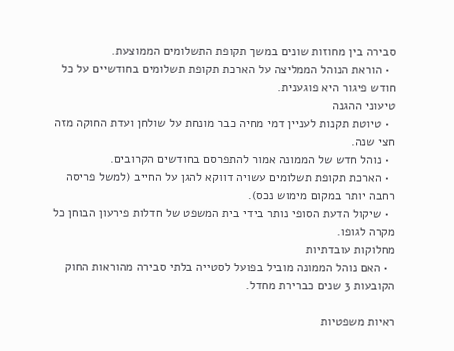סבירה בין מחוזות שונים במשך תקופת התשלומים הממוצעת.
  • הוראת הנוהל הממליצה על הארכת תקופת תשלומים בחודשיים על כל חודש פיגור היא פוגענית.
טיעוני ההגנה
  • טיוטת תקנות לעניין דמי מחיה כבר מונחת על שולחן ועדת החוקה מזה חצי שנה.
  • נוהל חדש של הממונה אמור להתפרסם בחודשים הקרובים.
  • הארכת תקופת תשלומים עשויה דווקא להגן על החייב (למשל פריסה רחבה יותר במקום מימוש נכס).
  • שיקול הדעת הסופי נותר בידי בית המשפט של חדלות פירעון הבוחן כל מקרה לגופו.
מחלוקות עובדתיות
  • האם נוהל הממונה מוביל בפועל לסטייה בלתי סבירה מהוראות החוק הקובעות 3 שנים כברירת מחדל.

ראיות משפטיות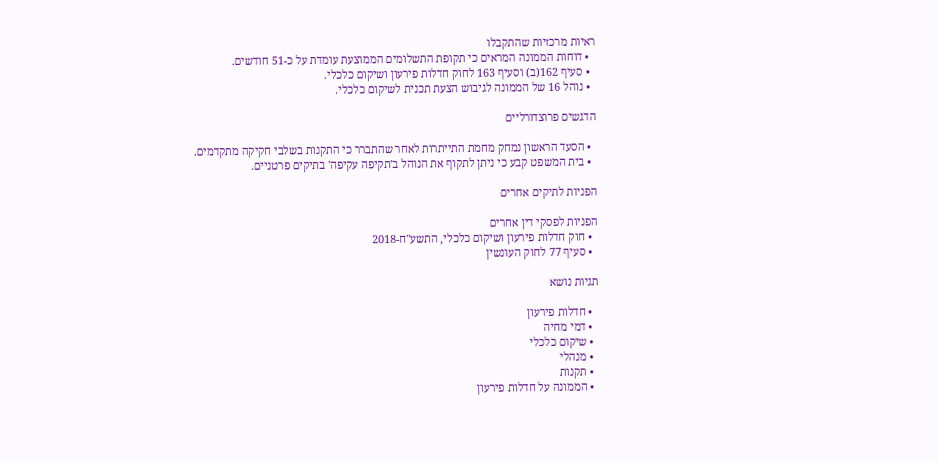ראיות מרכזיות שהתקבלו
  • דוחות הממונה המראים כי תקופת התשלומים הממוצעת עומדת על כ-51 חודשים.
  • סעיף 162(ב) וסעיף 163 לחוק חדלות פירעון ושיקום כלכלי.
  • נוהל 16 של הממונה לגיבוש הצעת תכנית לשיקום כלכלי.

הדגשים פרוצדורליים

  • הסעד הראשון נמחק מחמת התייתרות לאחר שהתברר כי התקנות בשלבי חקיקה מתקדמים.
  • בית המשפט קבע כי ניתן לתקוף את הנוהל ב'תקיפה עקיפה' בתיקים פרטניים.

הפניות לתיקים אחרים

הפניות לפסקי דין אחרים
  • חוק חדלות פירעון ושיקום כלכלי, התשע"ח-2018
  • סעיף 77 לחוק העונשין

תגיות נושא

  • חדלות פירעון
  • דמי מחיה
  • שיקום כלכלי
  • מנהלי
  • תקנות
  • הממונה על חדלות פירעון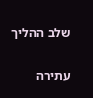שלב ההליך

עתירה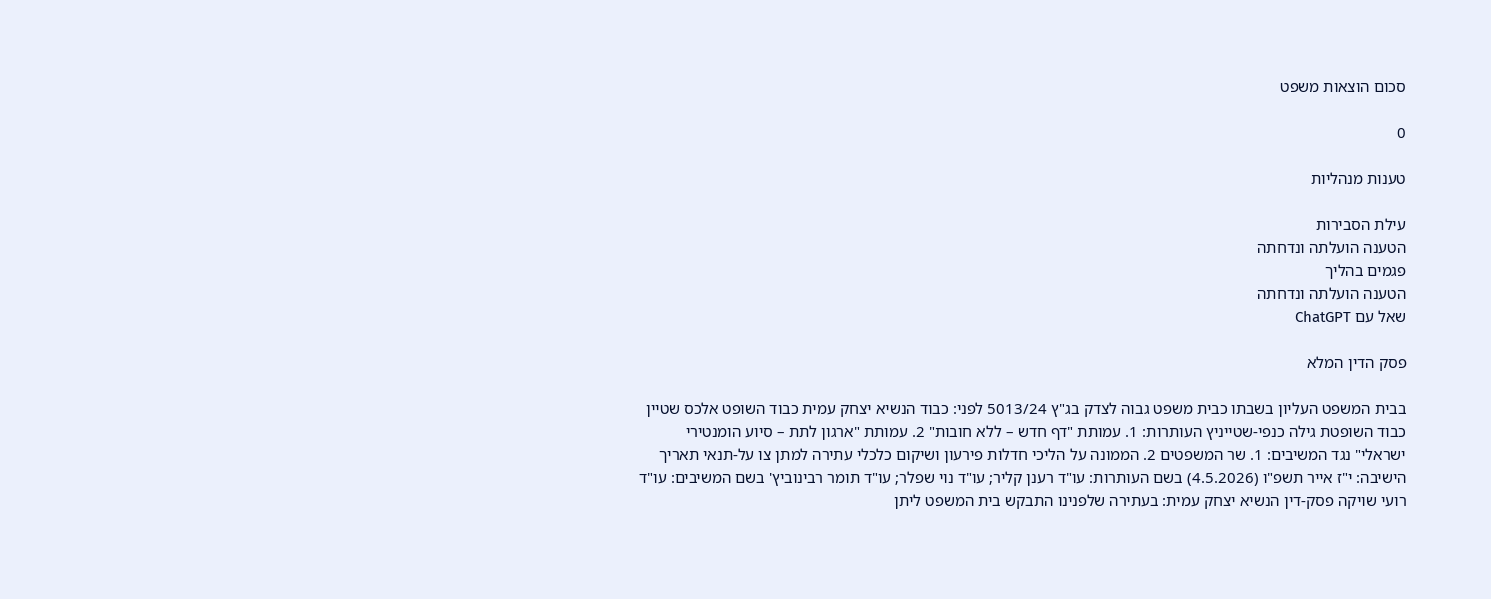סכום הוצאות משפט

0

טענות מנהליות

עילת הסבירות
הטענה הועלתה ונדחתה
פגמים בהליך
הטענה הועלתה ונדחתה
שאל עם ChatGPT

פסק הדין המלא

בבית המשפט העליון בשבתו כבית משפט גבוה לצדק בג"ץ 5013/24 לפני: כבוד הנשיא יצחק עמית כבוד השופט אלכס שטיין כבוד השופטת גילה כנפי-שטייניץ העותרות: 1. עמותת "דף חדש – ללא חובות" 2. עמותת "ארגון לתת – סיוע הומנטירי ישראלי" נגד המשיבים: 1. שר המשפטים 2. הממונה על הליכי חדלות פירעון ושיקום כלכלי עתירה למתן צו על-תנאי תאריך הישיבה: י"ז אייר תשפ"ו (4.5.2026) בשם העותרות: עו"ד רענן קליר; עו"ד נוי שפלר; עו"ד תומר רבינוביץ' בשם המשיבים: עו"ד רועי שויקה פסק-דין הנשיא יצחק עמית: בעתירה שלפנינו התבקש בית המשפט ליתן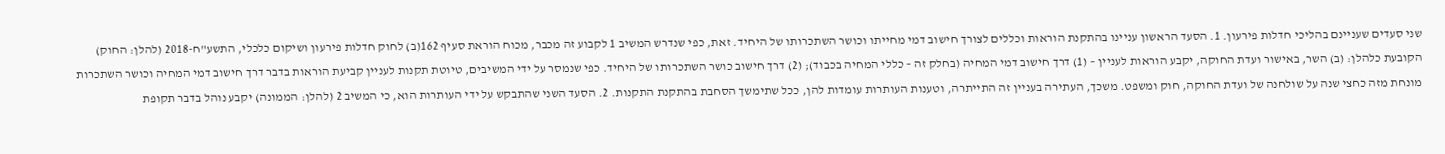שני סעדים שעניינם בהליכי חדלות פירעון. 1. הסעד הראשון עניינו בהתקנת הוראות וכללים לצורך חישוב דמי מחייתו וכושר השתכרותו של היחיד. זאת, כפי שנדרש המשיב 1 לקבוע זה מכבר, מכוח הוראת סעיף 162(ב) לחוק חדלות פירעון ושיקום כלכלי, התשע"ח-2018 (להלן: החוק) הקובעת כלהלן: (ב) השר, באישור ועדת החוקה, יקבע הוראות לעניין – (1) דרך חישוב דמי המחיה (בחלק זה – כללי המחיה בכבוד); (2) דרך חישוב כושר השתכרותו של היחיד. כפי שנמסר על ידי המשיבים, טיוטת תקנות לעניין קביעת הוראות בדבר דרך חישוב דמי המחיה וכושר השתכרות מונחת מזה כחצי שנה על שולחנה של ועדת החוקה, חוק ומשפט. משכך, העתירה בעניין זה התייתרה, וטענות העותרות עומדות להן, ככל שתימשך הסחבת בהתקנת התקנות. 2. הסעד השני שהתבקש על ידי העותרות הוא, כי המשיב 2 (להלן: הממונה) יקבע נוהל בדבר תקופת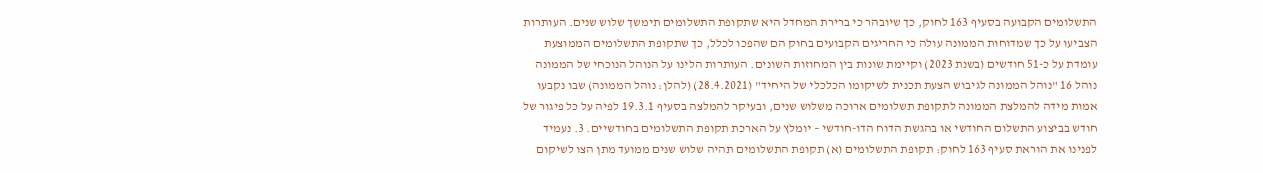התשלומים הקבועה בסעיף 163 לחוק, כך שיובהר כי ברירת המחדל היא שתקופת התשלומים תימשך שלוש שנים. העותרות הצביעו על כך שמדוחות הממונה עולה כי החריגים הקבועים בחוק הם שהפכו לכלל, כך שתקופת התשלומים הממוצעת עומדת על כ-51 חודשים (בשנת 2023) וקיימת שונות בין המחוזות השונים. העותרות הלינו על הנוהל הנוכחי של הממונה נוהל 16 "נוהל הממונה לגיבוש הצעת תכנית לשיקומו הכלכלי של היחיד" (28.4.2021) (להלן: נוהל הממונה) שבו נקבעו אמות מידה להמלצת הממונה לתקופת תשלומים ארוכה משלוש שנים, ובעיקר להמלצה בסעיף 19.3.1 לפיה על כל פיגור של חודש בביצוע התשלום החודשי או בהגשת הדוח הדו-חודשי – יומלץ על הארכת תקופת התשלומים בחודשיים. 3. נעמיד לפנינו את הוראת סעיף 163 לחוק: תקופת התשלומים (א) תקופת התשלומים תהיה שלוש שנים ממועד מתן הצו לשיקום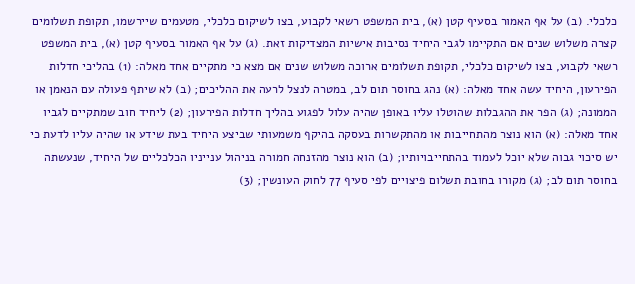כלכלי. (ב) על אף האמור בסעיף קטן (א), בית המשפט רשאי לקבוע, בצו לשיקום כלכלי, מטעמים שיירשמו, תקופת תשלומים קצרה משלוש שנים אם התקיימו לגבי היחיד נסיבות אישיות המצדיקות זאת. (ג) על אף האמור בסעיף קטן (א), בית המשפט רשאי לקבוע, בצו לשיקום כלכלי, תקופת תשלומים ארוכה משלוש שנים אם מצא כי מתקיים אחד מאלה: (1) בהליכי חדלות הפירעון, היחיד עשה אחד מאלה: (א) נהג בחוסר תום לב, במטרה לנצל לרעה את ההליכים; (ב) לא שיתף פעולה עם הנאמן או הממונה; (ג) הפר את ההגבלות שהוטלו עליו באופן שהיה עלול לפגוע בהליך חדלות הפירעון; (2) ליחיד חוב שמתקיים לגביו אחד מאלה: (א) הוא נוצר מהתחייבות או מהתקשרות בעסקה בהיקף משמעותי שביצע היחיד בעת שידע או שהיה עליו לדעת כי יש סיכוי גבוה שלא יוכל לעמוד בהתחייבויותיו; (ב) הוא נוצר מהזנחה חמורה בניהול ענייניו הכלכליים של היחיד, שנעשתה בחוסר תום לב; (ג) מקורו בחובת תשלום פיצויים לפי סעיף 77 לחוק העונשין; (3)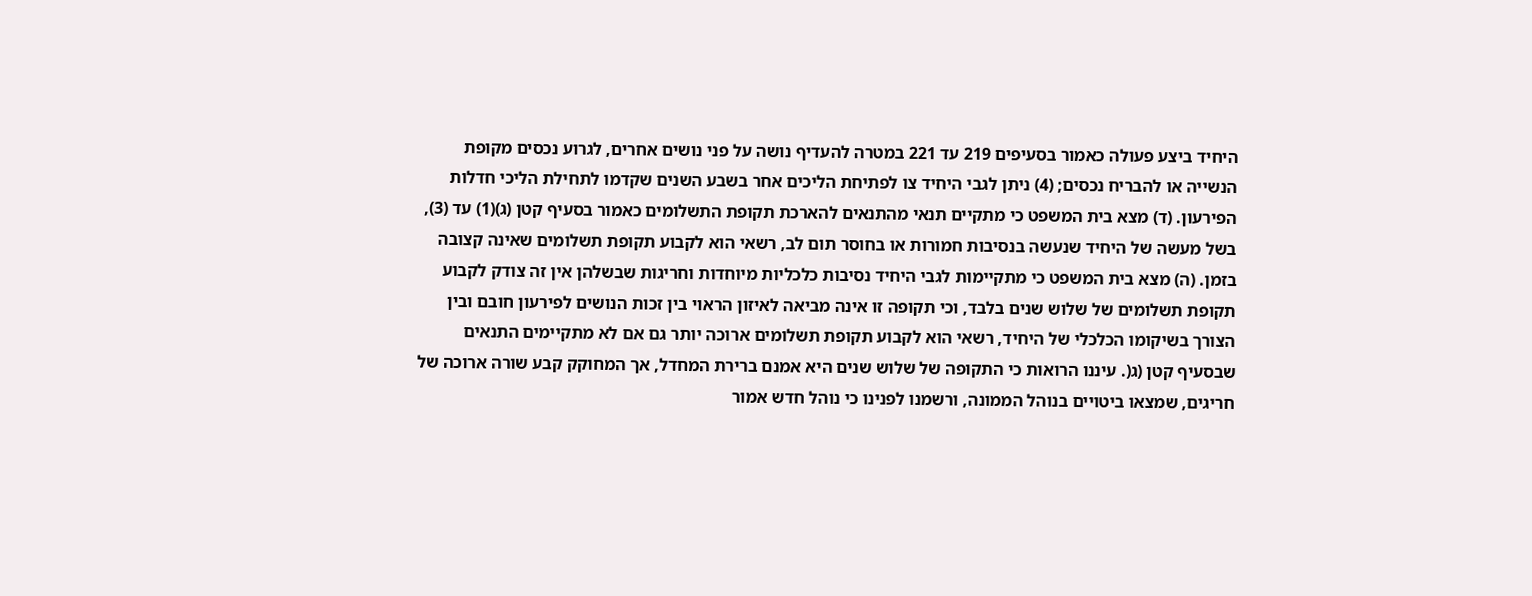היחיד ביצע פעולה כאמור בסעיפים 219 עד 221 במטרה להעדיף נושה על פני נושים אחרים, לגרוע נכסים מקופת הנשייה או להבריח נכסים; (4) ניתן לגבי היחיד צו לפתיחת הליכים אחר בשבע השנים שקדמו לתחילת הליכי חדלות הפירעון. (ד) מצא בית המשפט כי מתקיים תנאי מהתנאים להארכת תקופת התשלומים כאמור בסעיף קטן (ג)(1) עד (3), בשל מעשה של היחיד שנעשה בנסיבות חמורות או בחוסר תום לב, רשאי הוא לקבוע תקופת תשלומים שאינה קצובה בזמן. (ה) מצא בית המשפט כי מתקיימות לגבי היחיד נסיבות כלכליות מיוחדות וחריגות שבשלהן אין זה צודק לקבוע תקופת תשלומים של שלוש שנים בלבד, וכי תקופה זו אינה מביאה לאיזון הראוי בין זכות הנושים לפירעון חובם ובין הצורך בשיקומו הכלכלי של היחיד, רשאי הוא לקבוע תקופת תשלומים ארוכה יותר גם אם לא מתקיימים התנאים שבסעיף קטן (ג(. עיננו הרואות כי התקופה של שלוש שנים היא אמנם ברירת המחדל, אך המחוקק קבע שורה ארוכה של חריגים, שמצאו ביטויים בנוהל הממונה, ורשמנו לפנינו כי נוהל חדש אמור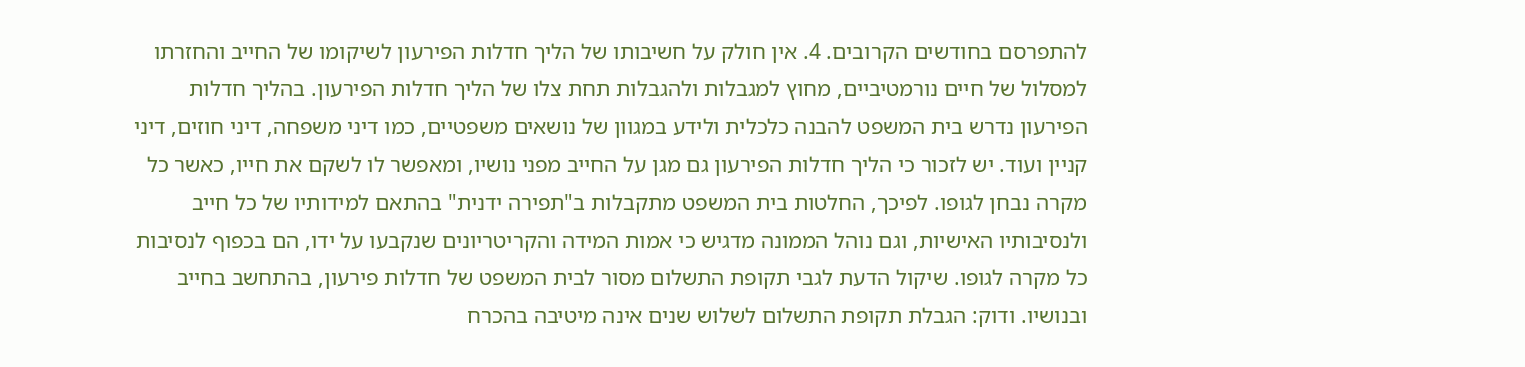להתפרסם בחודשים הקרובים. 4. אין חולק על חשיבותו של הליך חדלות הפירעון לשיקומו של החייב והחזרתו למסלול של חיים נורמטיביים, מחוץ למגבלות ולהגבלות תחת צלו של הליך חדלות הפירעון. בהליך חדלות הפירעון נדרש בית המשפט להבנה כלכלית ולידע במגוון של נושאים משפטיים, כמו דיני משפחה, דיני חוזים, דיני קניין ועוד. יש לזכור כי הליך חדלות הפירעון גם מגן על החייב מפני נושיו, ומאפשר לו לשקם את חייו, כאשר כל מקרה נבחן לגופו. לפיכך, החלטות בית המשפט מתקבלות ב"תפירה ידנית" בהתאם למידותיו של כל חייב ולנסיבותיו האישיות, וגם נוהל הממונה מדגיש כי אמות המידה והקריטריונים שנקבעו על ידו, הם בכפוף לנסיבות כל מקרה לגופו. שיקול הדעת לגבי תקופת התשלום מסור לבית המשפט של חדלות פירעון, בהתחשב בחייב ובנושיו. ודוק: הגבלת תקופת התשלום לשלוש שנים אינה מיטיבה בהכרח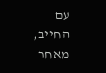עם החייב, מאחר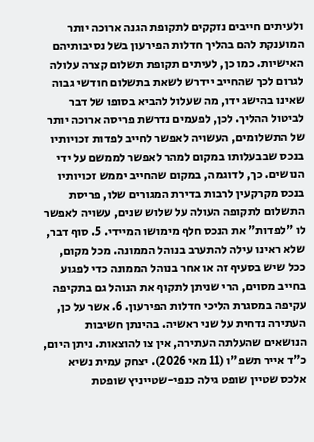ולעיתים חייבים נזקקים לתקופת הגנה ארוכה יותר המוענקת להם בהליך חדלות הפירעון בשל נסיבותיהם האישיות. כמו כן, לעיתים תקופת תשלום קצרה עלולה לגרום לכך שהחייב יידרש לשאת בתשלום חודשי גבוה שאינו בהישג ידו, מה שעלול להביא בסופו של דבר לביטול ההליך. לכן, לפעמים נדרשת פריסה ארוכה יותר של התשלומים, העשויה לאפשר לחייב לפדות זכויותיו בנכס שבבעלותו במקום למהר לאפשר לממשם על ידי הנושים. כך, לדוגמה, במקום שהחייב יממש זכויותיו בנכס מקרקעין לרבות בדירת המגורים שלו, פריסת התשלום לתקופה העולה על שלוש שנים, עשויה לאפשר לו "לפדות" את הנכס חלף מימושו המיידי. 5. סוף דבר, שלא ראינו עילה להתערב בנוהל הממונה. מכל מקום, ככל שיש בסעיף זה או אחר בנוהל הממונה כדי לפגוע בחייב מסוים, הרי שניתן לתקוף את הנוהל גם בתקיפה עקיפה במסגרת הליכי חדלות הפירעון. 6. אשר על כן, העתירה נדחית על שני ראשיה. בהינתן חשיבות הנושאים שהעלתה העתירה, אין צו להוצאות. ניתן היום, כ"ד אייר תשפ"ו (11 מאי 2026). יצחק עמית נשיא אלכס שטיין שופט גילה כנפי-שטייניץ שופטת